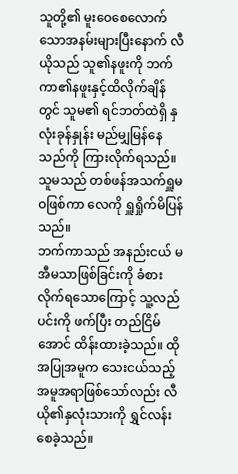သူတို့၏ မူးဝေစေလောက်သောအနမ်းများပြီးနောက် လီယိုသည် သူ၏နဖူးကို ဘက်ကာ၏နဖူးနှင့်ထိလိုက်ချိန်တွင် သူမ၏ ရင်ဘတ်ထဲရှိ နှလုံးခုန်နှုန်း မည်မျှမြန်နေသည်ကို ကြားလိုက်ရသည်။
သူမသည် တစ်ဖန်အသက်ရှူမဝဖြစ်ကာ လေကို ရှူရှိုက်မိပြန်သည်။
ဘက်ကာသည် အနည်းငယ် မအီမသာဖြစ်ခြင်းကို ခံစားလိုက်ရသောကြောင့် သူ့လည်ပင်းကို ဖက်ပြီး တည်ငြိမ်အောင် ထိန်းထားခဲ့သည်။ ထိုအပြုအမူက သေးငယ်သည့်အမူအရာဖြစ်သော်လည်း လီယို၏နှလုံးသားကို ရွှင်လန်းစေခဲ့သည်။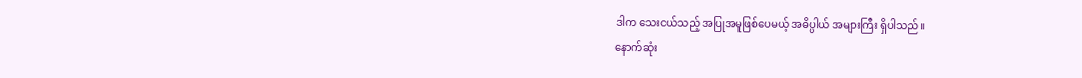ဒါက သေးငယ်သည့် အပြုအမူဖြစ်ပေမယ့် အဓိပ္ပါယ် အများကြီး ရှိပါသည်။
နောက်ဆုံး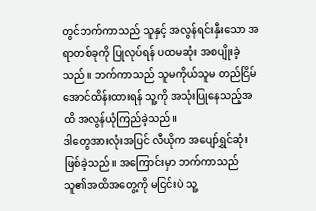တွင်ဘက်ကာသည် သူနှင့် အလွန်ရင်းနှီးသော အရာတစ်ခုကို ပြုလုပ်ရန် ပထမဆုံး အစပျိုးခဲ့သည်။ ဘက်ကာသည် သူမကိုယ်သူမ တည်ငြိမ်အောင်ထိန်းထားရန် သူ့ကို အသုံးပြုနေသည့်အထိ အလွန်ယုံကြည်ခဲ့သည်။
ဒါတွေအားလုံးအပြင် လီယိုက အပျော်ရွှင်ဆုံးဖြစ်ခဲ့သည်။ အကြောင်းမှာ ဘက်ကာသည် သူ၏အထိအတွေ့ကို မငြင်းပဲ သူ့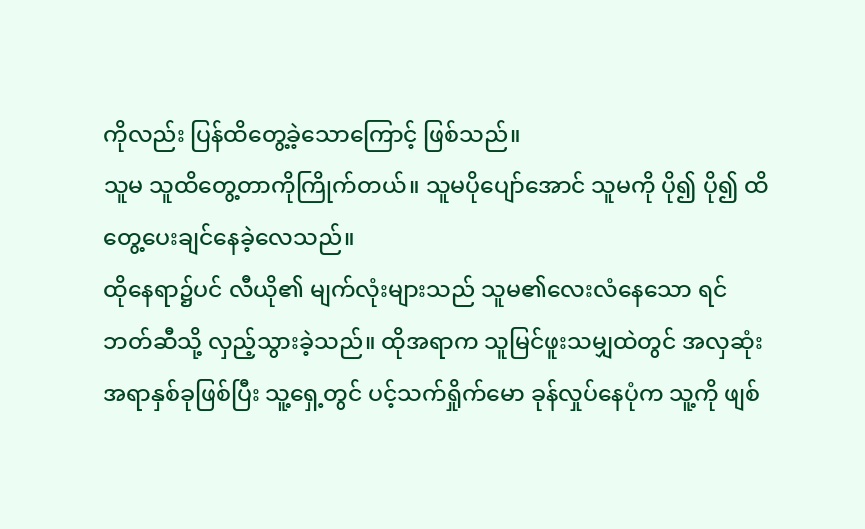ကိုလည်း ပြန်ထိတွေ့ခဲ့သောကြောင့် ဖြစ်သည်။
သူမ သူထိတွေ့တာကိုကြိုက်တယ်။ သူမပိုပျော်အောင် သူမကို ပို၍ ပို၍ ထိတွေ့ပေးချင်နေခဲ့လေသည်။
ထိုနေရာ၌ပင် လီယို၏ မျက်လုံးများသည် သူမ၏လေးလံနေသော ရင်ဘတ်ဆီသို့ လှည့်သွားခဲ့သည်။ ထိုအရာက သူမြင်ဖူးသမျှထဲတွင် အလှဆုံးအရာနှစ်ခုဖြစ်ပြီး သူ့ရှေ့တွင် ပင့်သက်ရှိုက်မော ခုန်လှုပ်နေပုံက သူ့ကို ဖျစ်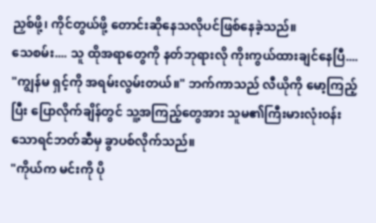ညှစ်ဖို့၊ ကိုင်တွယ်ဖို့ တောင်းဆိုနေသလိုပင်ဖြစ်နေခဲ့သည်။
သေစမ်း.... သူ ထိုအရာတွေကို နတ်ဘုရားလို ကိုးကွယ်ထားချင်နေပြီ....
"ကျွန်မ ရှင့်ကို အရမ်းလွမ်းတယ်။" ဘက်ကာသည် လီယိုကို မော့ကြည့်ပြီး ပြောလိုက်ချိန်တွင် သူ့အကြည့်တွေအား သူမ၏ကြီးမားလုံးဝန်းသောရင်ဘတ်ဆီမှ ခွာပစ်လိုက်သည်။
"ကိုယ်က မင်းကို ပို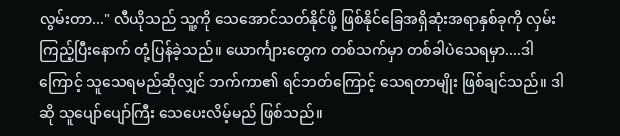လွမ်းတာ..." လီယိုသည် သူ့ကို သေအောင်သတ်နိုင်ဖို့ ဖြစ်နိုင်ခြေအရှိဆုံးအရာနှစ်ခုကို လှမ်းကြည့်ပြီးနောက် တုံ့ပြန်ခဲ့သည်။ ယောင်္ကျားတွေက တစ်သက်မှာ တစ်ခါပဲသေရမှာ....ဒါကြောင့် သူသေရမည်ဆိုလျှင် ဘက်ကာ၏ ရင်ဘတ်ကြောင့် သေရတာမျိုး ဖြစ်ချင်သည်။ ဒါဆို သူပျော်ပျော်ကြီး သေပေးလိမ့်မည် ဖြစ်သည်။